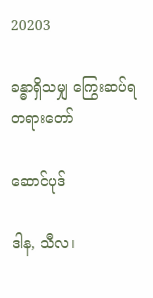20203

ခန္ဓာရှိသမျှ ကြွေးဆပ်ရ တရားတော်

ဆောင်ပုဒ်

ဒါန, သီလ၊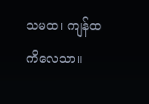သမထ၊ ကျန်ထ ကိလေသာ။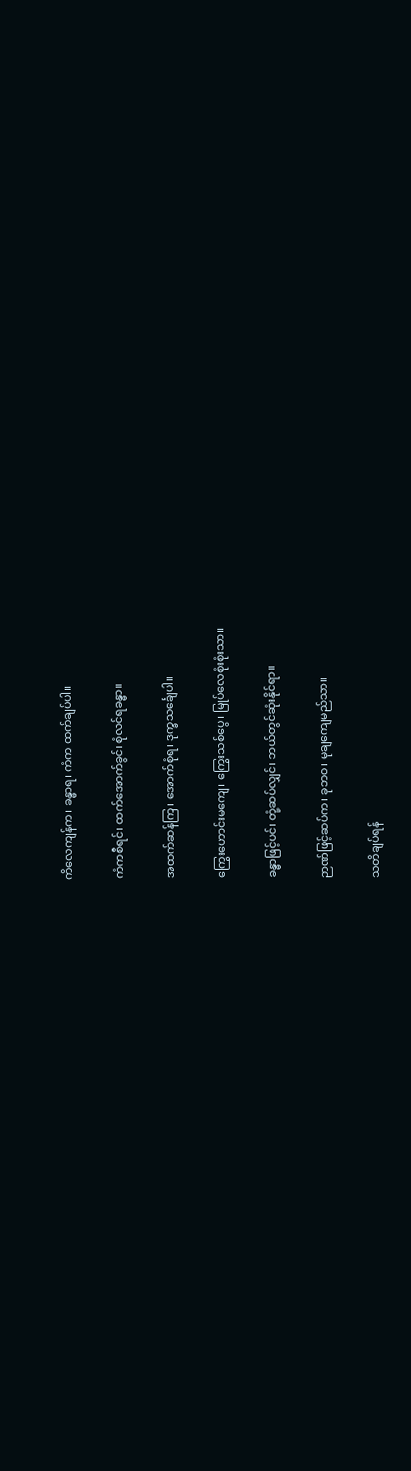ကိလေကျန်က၊ ခန္ဓာရ၊ ကံက ထက်ချပ်ပါ။

ကံကစီရင်၊ ထက်အောက်ခွင်၊ စုံလင်ရခန္ဓာ။

အထက်ဆန်ကြ၊ အောက်စုံရ၊ ဒုက္ခသင်္ချေပါ။

ကြွေးဟောင်းမကျေ၊ ကြွေးသစ်ပွေ၊ မြုပ်လေစုံးစုံးသာ။

ခန္ဓာဖြင့်ပင်၊ တုံ့ဆပ်လျှင်၊ ဘယ်တွင်ဆုံးနိုင်ရာ။

ဉာဏ်ဖြင့်ဆပ်က၊ ခုဘဝ၊ မုချကျေမည်သာ။

သတိချပ်ရန်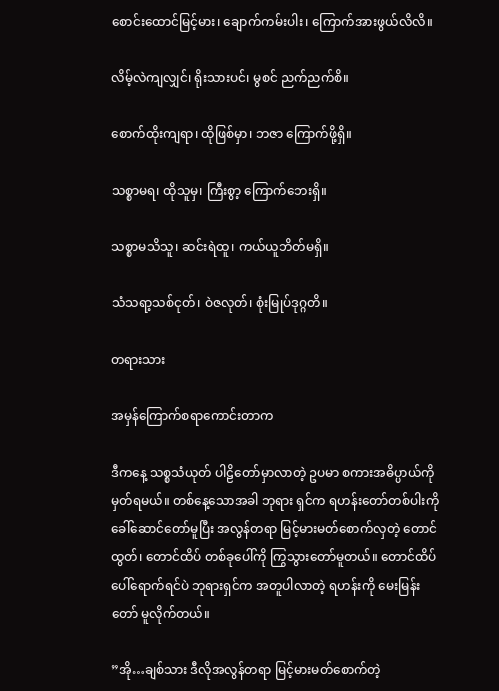စောင်းထောင်မြင့်မား၊ ချောက်ကမ်းပါး၊ ကြောက်အားဖွယ်လိလိ။

လိမ့်လဲကျလျှင်၊ ရိုးသားပင်၊ မွစင် ညက်ညက်စိ။

စောက်ထိုးကျရာ၊ ထိုဖြစ်မှာ၊ ဘဇာ ကြောက်ဖို့ရှိ။

သစ္စာမရ၊ ထိုသူမှ၊ ကြီးစွာ့ ကြောက်ဘေးရှိ။

သစ္စာမသိသူ၊ ဆင်းရဲထူ၊ ကယ်ယူဘိတ်မရှိ။

သံသရာ့သစ်ငုတ်၊ ဝဲဇလုတ်၊ စုံးမြုပ်ဒုဂ္ဂတိ။

တရားသား

အမှန်ကြောက်စရာကောင်းတာက

ဒီကနေ့ သစ္စသံယုတ် ပါဠိတော်မှာလာတဲ့ ဥပမာ စကားအဓိပ္ပာယ်ကို မှတ်ရမယ်။ တစ်နေ့သောအခါ ဘုရား ရှင်က ရဟန်းတော်တစ်ပါးကို ခေါ်ဆောင်တော်မူပြီး အလွန်တရာ မြင့်မားမတ်စောက်လှတဲ့ တောင်ထွတ်၊ တောင်ထိပ် တစ်ခုပေါ်ကို ကြွသွားတော်မူတယ်။ တောင်ထိပ်ပေါ်ရောက်ရင်ပဲ ဘုရားရှင်က အတူပါလာတဲ့ ရဟန်းကို မေးမြန်းတော် မူလိုက်တယ်။

”အို…ချစ်သား ဒီလိုအလွန်တရာ မြင့်မားမတ်စောက်တဲ့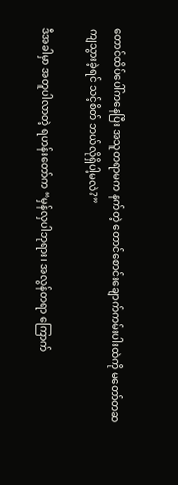တောင်ထိပ်ပေါ်ကနေပြီး အသူတရာမက နက်တဲ့ တောင်စောင်းချောက်ကမ်းပါးထဲကို မတော်တဆ ကျသွားခဲ့ရင် သင့်စိတ် ဘယ်လိုရှိပါ့မလဲ?”

ဒီအခါမှာ အတူပါလာတဲ့ ရဟန်းတော်က “မှန်လှပါဘုရား၊ အလွန်တရာ ကြောက်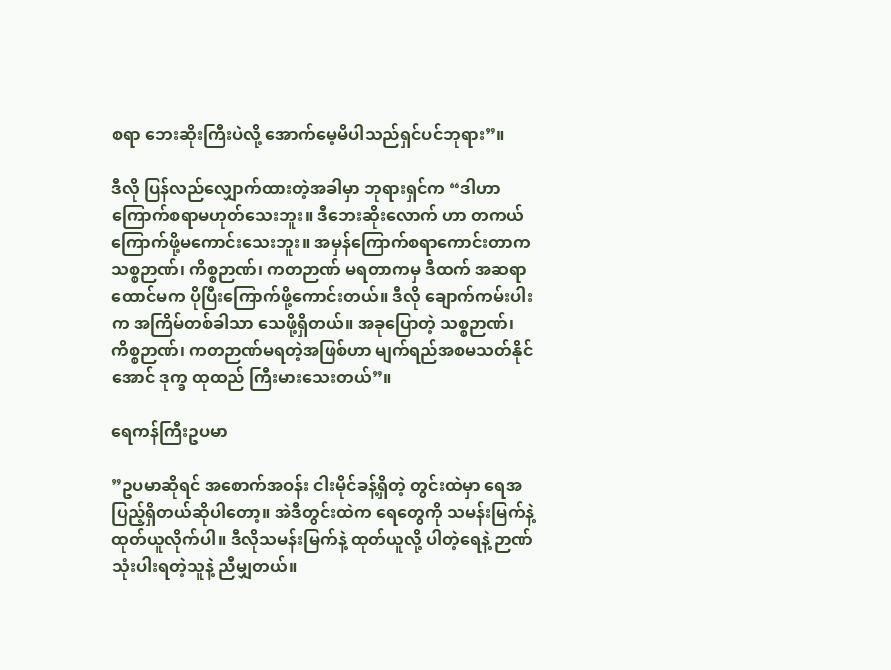စရာ ဘေးဆိုးကြီးပဲလို့ အောက်မေ့မိပါသည်ရှင်ပင်ဘုရား”။

ဒီလို ပြန်လည်လျှောက်ထားတဲ့အခါမှာ ဘုရားရှင်က “ဒါဟာ ကြောက်စရာမဟုတ်သေးဘူး။ ဒီဘေးဆိုးလောက် ဟာ တကယ်ကြောက်ဖို့မကောင်းသေးဘူး။ အမှန်ကြောက်စရာကောင်းတာက သစ္စဉာဏ်၊ ကိစ္စဉာဏ်၊ ကတဉာဏ် မရတာကမှ ဒီထက် အဆရာထောင်မက ပိုပြီးကြောက်ဖို့ကောင်းတယ်။ ဒီလို ချောက်ကမ်းပါးက အကြိမ်တစ်ခါသာ သေဖို့ရှိတယ်။ အခုပြောတဲ့ သစ္စဉာဏ်၊ ကိစ္စဉာဏ်၊ ကတဉာဏ်မရတဲ့အဖြစ်ဟာ မျက်ရည်အစမသတ်နိုင်အောင် ဒုက္ခ ထုထည် ကြီးမားသေးတယ်”။

ရေကန်ကြီးဥပမာ

”ဥပမာဆိုရင် အစောက်အဝန်း ငါးမိုင်ခန့်ရှိတဲ့ တွင်းထဲမှာ ရေအပြည့်ရှိတယ်ဆိုပါတော့။ အဲဒီတွင်းထဲက ရေတွေကို သမန်းမြက်နဲ့ ထုတ်ယူလိုက်ပါ။ ဒီလိုသမန်းမြက်နဲ့ ထုတ်ယူလို့ ပါတဲ့ရေနဲ့ ဉာဏ်သုံးပါးရတဲ့သူနဲ့ ညီမျှတယ်။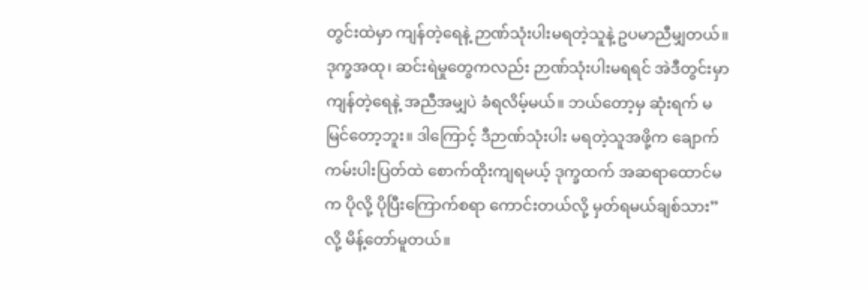တွင်းထဲမှာ ကျန်တဲ့ရေနဲ့ ဉာဏ်သုံးပါးမရတဲ့သူနဲ့ ဥပမာညီမျှတယ်။ ဒုက္ခအထု၊ ဆင်းရဲမှုတွေကလည်း ဉာဏ်သုံးပါးမရရင် အဲဒီတွင်းမှာ ကျန်တဲ့ရေနဲ့ အညီအမျှပဲ ခံရလိမ့်မယ်။ ဘယ်တော့မှ ဆုံးရက် မမြင်တော့ဘူး။ ဒါကြောင့် ဒီဉာဏ်သုံးပါး မရတဲ့သူအဖို့က ချောက်ကမ်းပါးပြတ်ထဲ စောက်ထိုးကျရမယ့် ဒုက္ခထက် အဆရာထောင်မက ပိုလို့ ပိုပြီးကြောက်စရာ ကောင်းတယ်လို့ မှတ်ရမယ်ချစ်သား”လို့ မိန့်တော်မူတယ်။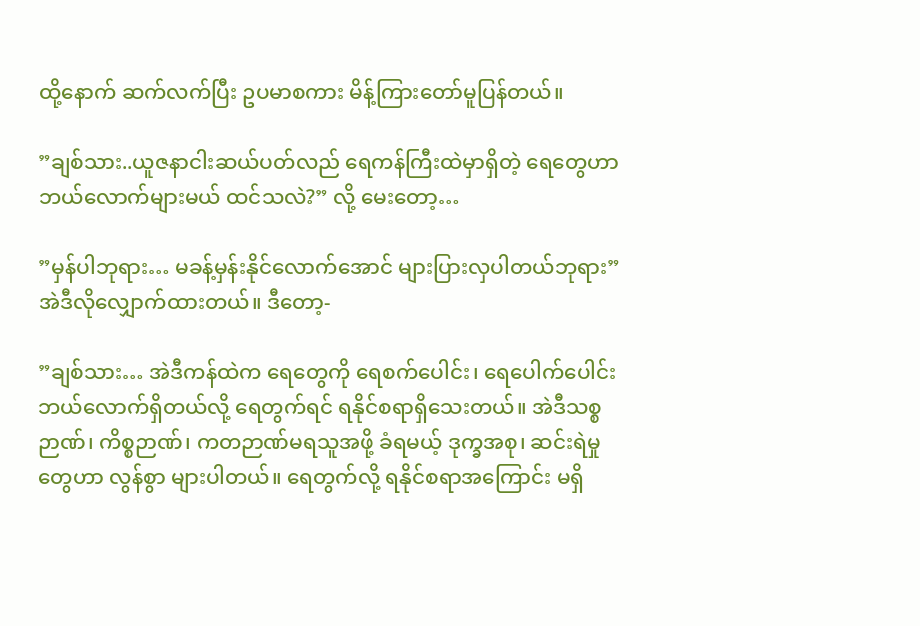ထို့နောက် ဆက်လက်ပြီး ဥပမာစကား မိန့်ကြားတော်မူပြန်တယ်။

”ချစ်သား..ယူဇနာငါးဆယ်ပတ်လည် ရေကန်ကြီးထဲမှာရှိတဲ့ ရေတွေဟာ ဘယ်လောက်များမယ် ထင်သလဲ?” လို့ မေးတော့…

”မှန်ပါဘုရား… မခန့်မှန်းနိုင်လောက်အောင် များပြားလှပါတယ်ဘုရား” အဲဒီလိုလျှောက်ထားတယ်။ ဒီတော့-

”ချစ်သား… အဲဒီကန်ထဲက ရေတွေကို ရေစက်ပေါင်း၊ ရေပေါက်ပေါင်း ဘယ်လောက်ရှိတယ်လို့ ရေတွက်ရင် ရနိုင်စရာရှိသေးတယ်။ အဲဒီသစ္စဉာဏ်၊ ကိစ္စဉာဏ်၊ ကတဉာဏ်မရသူအဖို့ ခံရမယ့် ဒုက္ခအစု၊ ဆင်းရဲမှုတွေဟာ လွန်စွာ များပါတယ်။ ရေတွက်လို့ ရနိုင်စရာအကြောင်း မရှိ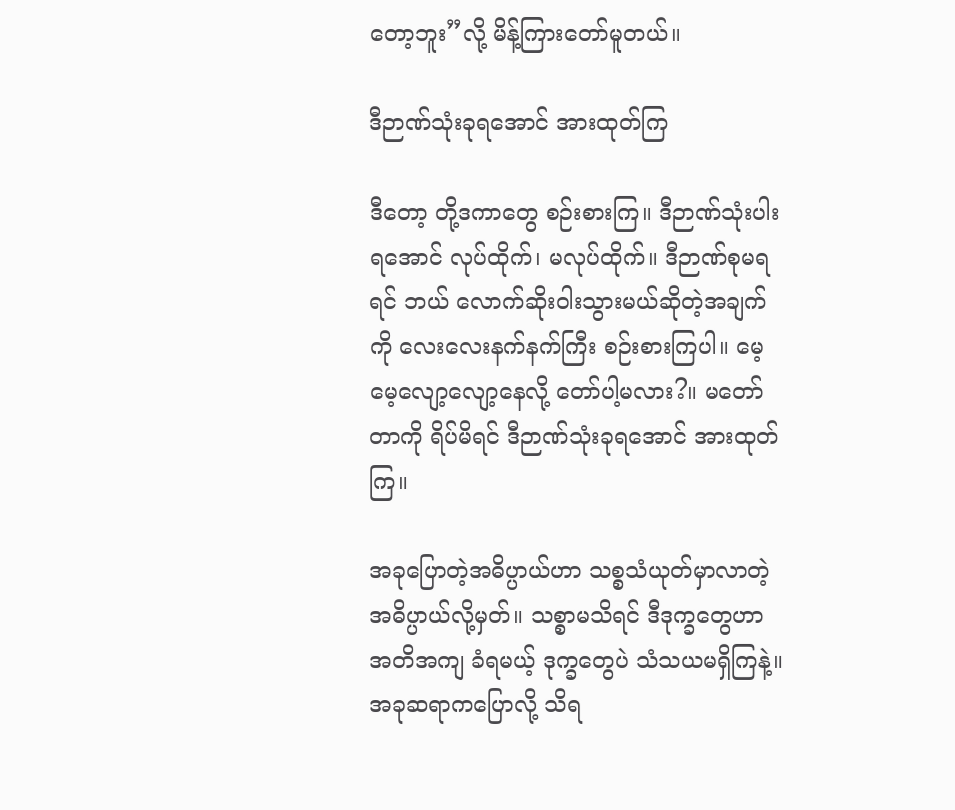တော့ဘူး”လို့ မိန့်ကြားတော်မူတယ်။

ဒီဉာဏ်သုံးခုရအောင် အားထုတ်ကြ

ဒီတော့ တို့ဒကာတွေ စဉ်းစားကြ။ ဒီဉာဏ်သုံးပါးရအောင် လုပ်ထိုက်၊ မလုပ်ထိုက်။ ဒီဉာဏ်စုမရရင် ဘယ် လောက်ဆိုးဝါးသွားမယ်ဆိုတဲ့အချက်ကို လေးလေးနက်နက်ကြီး စဉ်းစားကြပါ။ မေ့မေ့လျော့လျော့နေလို့ တော်ပါ့မလား?။ မတော်တာကို ရိပ်မိရင် ဒီဉာဏ်သုံးခုရအောင် အားထုတ်ကြ။

အခုပြောတဲ့အဓိပ္ပာယ်ဟာ သစ္စသံယုတ်မှာလာတဲ့ အဓိပ္ပာယ်လို့မှတ်။ သစ္စာမသိရင် ဒီဒုက္ခတွေဟာ အတိအကျ ခံရမယ့် ဒုက္ခတွေပဲ သံသယမရှိကြနဲ့။ အခုဆရာကပြောလို့ သိရ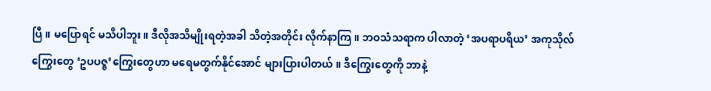ပြီ။ မပြောရင် မသိပါဘူး။ ဒီလိုအသိမျိုးရတဲ့အခါ သိတဲ့အတိုင်း လိုက်နာကြ။ ဘဝသံသရာက ပါလာတဲ့ ‘အပရာပရိယ’ အကုသိုလ်ကြွေးတွေ ‘ဥပပဇ္ဇ’ကြွေးတွေဟာ မရေမတွက်နိုင်အောင် များပြားပါတယ်။ ဒီကြွေးတွေကို ဘာနဲ့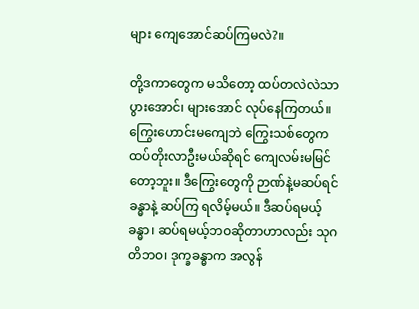များ ကျေအောင်ဆပ်ကြမလဲ?။

တို့ဒကာတွေက မသိတော့ ထပ်တလဲလဲသာ ပွားအောင်၊ များအောင် လုပ်နေကြတယ်။ ကြွေးဟောင်းမကျေဘဲ ကြွေးသစ်တွေက ထပ်တိုးလာဦးမယ်ဆိုရင် ကျေလမ်းမမြင်တော့ဘူး။ ဒီကြွေးတွေကို ဉာဏ်နဲ့မဆပ်ရင် ခန္ဓာနဲ့ ဆပ်ကြ ရလိမ့်မယ်။ ဒီဆပ်ရမယ့် ခန္ဓာ၊ ဆပ်ရမယ့်ဘဝဆိုတာဟာလည်း သုဂတိဘဝ၊ ဒုက္ခခန္ဓာက အလွန်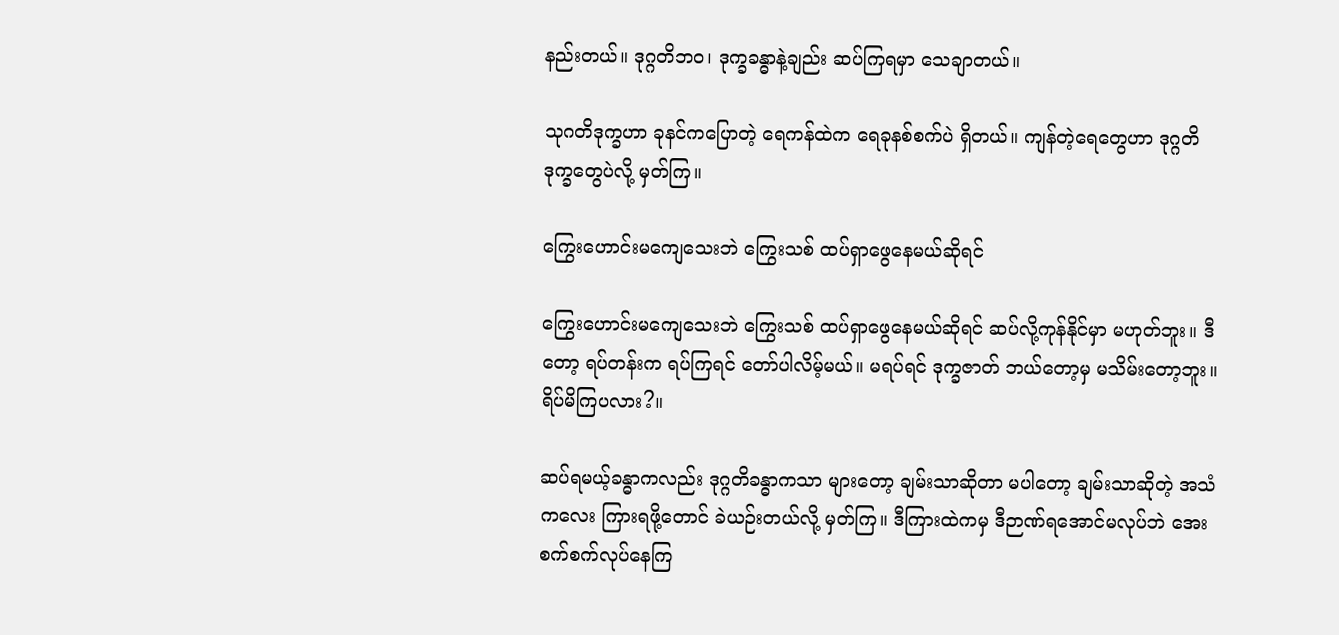နည်းတယ်။ ဒုဂ္ဂတိဘဝ၊ ဒုက္ခခန္ဓာနဲ့ချည်း ဆပ်ကြရမှာ သေချာတယ်။

သုဂတိဒုက္ခဟာ ခုနင်ကပြောတဲ့ ရေကန်ထဲက ရေခုနစ်စက်ပဲ ရှိတယ်။ ကျန်တဲ့ရေတွေဟာ ဒုဂ္ဂတိ ဒုက္ခတွေပဲလို့ မှတ်ကြ။

ကြွေးဟောင်းမကျေသေးဘဲ ကြွေးသစ် ထပ်ရှာဖွေနေမယ်ဆိုရင်

ကြွေးဟောင်းမကျေသေးဘဲ ကြွေးသစ် ထပ်ရှာဖွေနေမယ်ဆိုရင် ဆပ်လို့ကုန်နိုင်မှာ မဟုတ်ဘူး။ ဒီတော့ ရပ်တန်းက ရပ်ကြရင် တော်ပါလိမ့်မယ်။ မရပ်ရင် ဒုက္ခဇာတ် ဘယ်တော့မှ မသိမ်းတော့ဘူး။ ရိပ်မိကြပလား?။

ဆပ်ရမယ့်ခန္ဓာကလည်း ဒုဂ္ဂတိခန္ဓာကသာ များတော့ ချမ်းသာဆိုတာ မပါတော့ ချမ်းသာဆိုတဲ့ အသံကလေး ကြားရဖို့တောင် ခဲယဉ်းတယ်လို့ မှတ်ကြ။ ဒီကြားထဲကမှ ဒီဉာဏ်ရအောင်မလုပ်ဘဲ အေးစက်စက်လုပ်နေကြ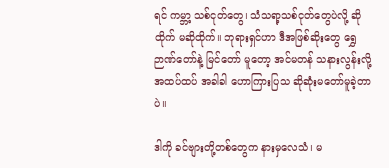ရင် ကမ္ဘာ့ သစ်ငုတ်တွေ၊ သံသရာ့သစ်ငုတ်တွေပဲလို့ ဆိုထိုက် မဆိုထိုက်။ ဘုရားရှင်ဟာ ဒီအဖြစ်ဆိုးတွေ ရွှေဉာဏ်တော်နဲ့ မြင်တော် မူတော့ အင်မတန် သနားလွန်းလို့ အထပ်ထပ် အခါခါ ဟောကြားပြသ ဆိုဆုံးမတော်မူခဲ့တာပဲ။

ဒါကို ခင်ဗျားတို့တစ်တွေက နားမှလေသံ၊ မ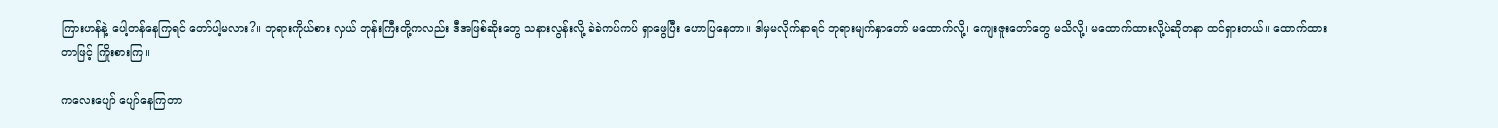ကြားဟန်နဲ့ ပေါ့တန်နေကြရင် တော်ပါ့မလား?။ ဘုရားကိုယ်စား လှယ် ဘုန်းကြီးတို့ကလည်း ဒီအဖြစ်ဆိုးတွေ သနားလွန်းလို့ ခဲခဲကပ်ကပ် ရှာဖွေပြီး ဟောပြနေတာ။ ဒါမှမလိုက်နာရင် ဘုရားမျက်နှာတော် မထောက်လို့၊ ကျေးဇူးတော်တွေ မသိလို့၊ မထောက်ထားလို့ပဲဆိုတနာ ထင်ရှားတယ်။ ထောက်ထား တာဖြင့် ကြိုးစားကြ။

ကလေးပျော် ပျော်နေကြတာ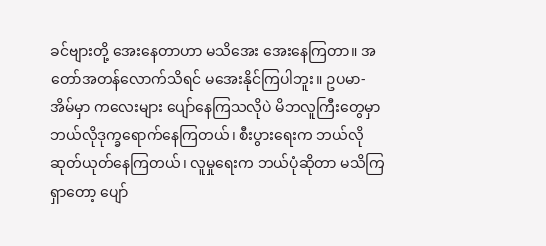ခင်ဗျားတို့ အေးနေတာဟာ မသိအေး အေးနေကြတာ။ အတော်အတန်လောက်သိရင် မအေးနိုင်ကြပါဘူး။ ဥပမာ- အိမ်မှာ ကလေးများ ပျော်နေကြသလိုပဲ မိဘလူကြီးတွေမှာ ဘယ်လိုဒုက္ခရောက်နေကြတယ်၊ စီးပွားရေးက ဘယ်လိုဆုတ်ယုတ်နေကြတယ်၊ လူမှုရေးက ဘယ်ပုံဆိုတာ မသိကြရှာတော့ ပျော်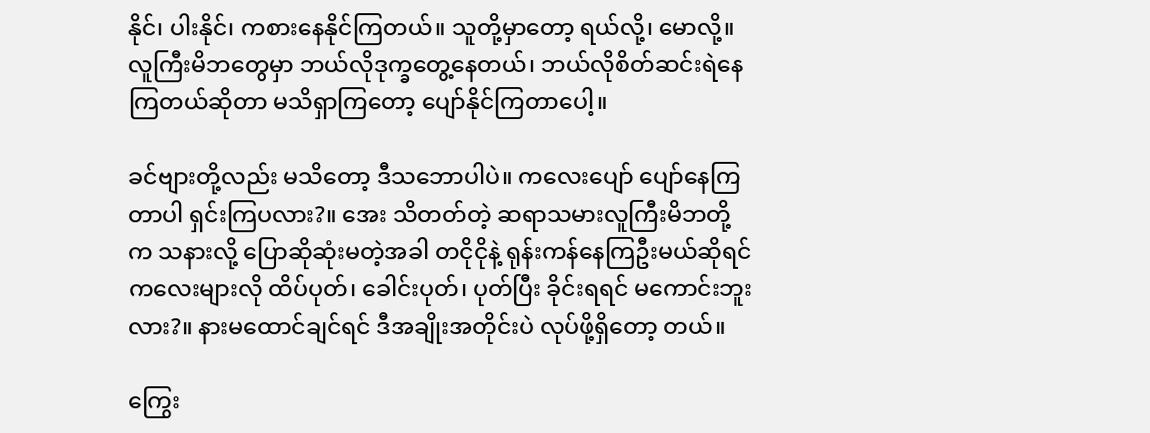နိုင်၊ ပါးနိုင်၊ ကစားနေနိုင်ကြတယ်။ သူတို့မှာတော့ ရယ်လို့၊ မောလို့။ လူကြီးမိဘတွေမှာ ဘယ်လိုဒုက္ခတွေ့နေတယ်၊ ဘယ်လိုစိတ်ဆင်းရဲနေကြတယ်ဆိုတာ မသိရှာကြတော့ ပျော်နိုင်ကြတာပေါ့။

ခင်ဗျားတို့လည်း မသိတော့ ဒီသဘောပါပဲ။ ကလေးပျော် ပျော်နေကြတာပါ ရှင်းကြပလား?။ အေး သိတတ်တဲ့ ဆရာသမားလူကြီးမိဘတို့က သနားလို့ ပြောဆိုဆုံးမတဲ့အခါ တငိုငိုနဲ့ ရုန်းကန်နေကြဦးမယ်ဆိုရင် ကလေးများလို ထိပ်ပုတ်၊ ခေါင်းပုတ်၊ ပုတ်ပြီး ခိုင်းရရင် မကောင်းဘူးလား?။ နားမထောင်ချင်ရင် ဒီအချိုးအတိုင်းပဲ လုပ်ဖို့ရှိတော့ တယ်။

ကြွေး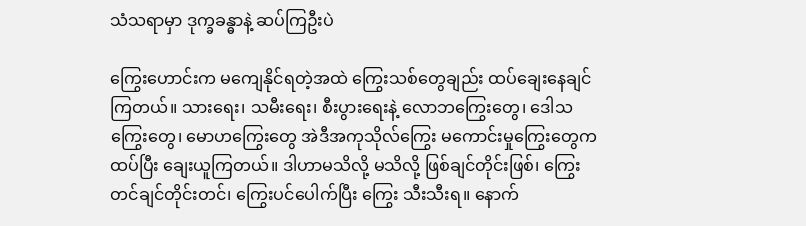သံသရာမှာ ဒုက္ခခန္ဓာနဲ့ ဆပ်ကြဦးပဲ

ကြွေးဟောင်းက မကျေနိုင်ရတဲ့အထဲ ကြွေးသစ်တွေချည်း ထပ်ချေးနေချင်ကြတယ်။ သားရေး၊ သမီးရေး၊ စီးပွားရေးနဲ့ လောဘကြွေးတွေ၊ ဒေါသကြွေးတွေ၊ မောဟကြွေးတွေ အဲဒီအကုသိုလ်ကြွေး မကောင်းမှုကြွေးတွေက ထပ်ပြီး ချေးယူကြတယ်။ ဒါဟာမသိလို့ မသိလို့ ဖြစ်ချင်တိုင်းဖြစ်၊ ကြွေးတင်ချင်တိုင်းတင်၊ ကြွေးပင်ပေါက်ပြီး ကြွေး သီးသီးရ။ နောက်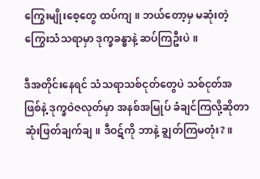ကြွေးမျိုးစေ့တွေ ထပ်ကျ။ ဘယ်တော့မှ မဆုံးတဲ့ ကြွေးသံသရာမှာ ဒုက္ခခန္ဓာနဲ့ ဆပ်ကြဦးပဲ။

ဒီအတိုင်းနေရင် သံသရာသစ်ငုတ်တွေပဲ သစ်ငုတ်အဖြစ်နဲ့ ဒုက္ခဝဲဇလုတ်မှာ အနစ်အမြုပ် ခံချင်ကြလို့ဆိုတာ ဆုံးဖြတ်ချက်ချ။ ဒီဝဋ်ကို ဘာနဲ့ ချွတ်ကြမတုံး?။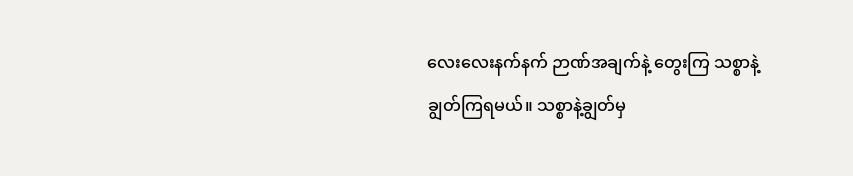လေးလေးနက်နက် ဉာဏ်အချက်နဲ့ တွေးကြ သစ္စာနဲ့ ချွတ်ကြရမယ်။ သစ္စာနဲ့ချွတ်မှ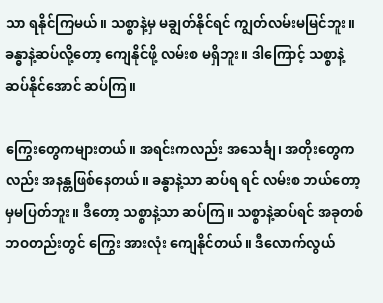သာ ရနိုင်ကြမယ်။ သစ္စာနဲ့မှ မချွတ်နိုင်ရင် ကျွတ်လမ်းမမြင်ဘူး။ ခန္ဓာနဲ့ဆပ်လို့တော့ ကျေနိုင်ဖို့ လမ်းစ မရှိဘူး။ ဒါကြောင့် သစ္စာနဲ့ဆပ်နိုင်အောင် ဆပ်ကြ။

ကြွေးတွေကများတယ်။ အရင်းကလည်း အသေင်္ချ၊ အတိုးတွေကလည်း အနန္တဖြစ်နေတယ်။ ခန္ဓာနဲ့သာ ဆပ်ရ ရင် လမ်းစ ဘယ်တော့မှမပြတ်ဘူး။ ဒီတော့ သစ္စာနဲ့သာ ဆပ်ကြ။ သစ္စာနဲ့ဆပ်ရင် အခုတစ်ဘဝတည်းတွင် ကြွေး အားလုံး ကျေနိုင်တယ်။ ဒီလောက်လွယ်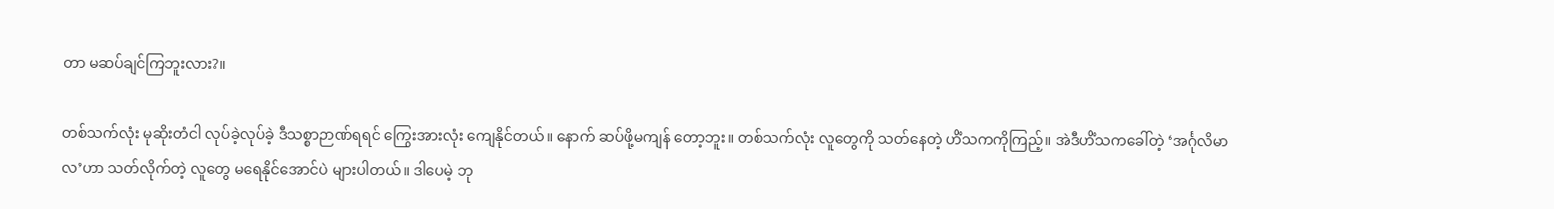တာ မဆပ်ချင်ကြဘူးလား?။

တစ်သက်လုံး မုဆိုးတံငါ လုပ်ခဲ့လုပ်ခဲ့ ဒီသစ္စာဉာဏ်ရရင် ကြွေးအားလုံး ကျေနိုင်တယ်။ နောက် ဆပ်ဖို့မကျန် တော့ဘူး။ တစ်သက်လုံး လူတွေကို သတ်နေတဲ့ ဟိံသကကိုကြည့်။ အဲဒီဟိံသကခေါ်တဲ့ ‘အင်္ဂုလိမာလ’ဟာ သတ်လိုက်တဲ့ လူတွေ မရေနိုင်အောင်ပဲ များပါတယ်။ ဒါပေမဲ့ ဘု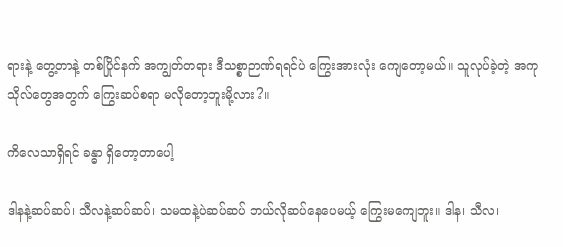ရားနဲ့ တွေ့တာနဲ့ တစ်ပြိုင်နက် အကျွတ်တရား ဒီသစ္စာဉာဏ်ရရင်ပဲ ကြွေးအားလုံး ကျေတော့မယ်။ သူလုပ်ခဲ့တဲ့ အကုသိုလ်တွေအတွက် ကြွေးဆပ်စရာ မလိုတော့ဘူးမို့လား?။

ကိလေသာရှိရင် ခန္ဓာ ရှိတော့တာပေါ့

ဒါနနဲ့ဆပ်ဆပ်၊ သီလနဲ့ဆပ်ဆပ်၊ သမထနဲ့ပဲဆပ်ဆပ် ဘယ်လိုဆပ်နေပေမယ့် ကြွေးမကျေဘူး။ ဒါန၊ သီလ၊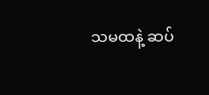သမထနဲ့ ဆပ်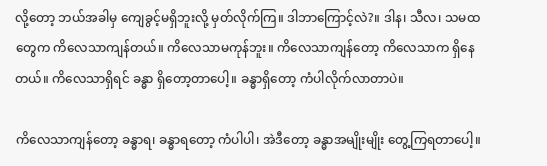လို့တော့ ဘယ်အခါမှ ကျေခွင့်မရှိဘူးလို့ မှတ်လိုက်ကြ။ ဒါဘာကြောင့်လဲ?။ ဒါန၊ သီလ၊ သမထတွေက ကိလေသာကျန်တယ်။ ကိလေသာမကုန်ဘူး။ ကိလေသာကျန်တော့ ကိလေသာက ရှိနေတယ်။ ကိလေသာရှိရင် ခန္ဓာ ရှိတော့တာပေါ့။ ခန္ဓာရှိတော့ ကံပါလိုက်လာတာပဲ။

ကိလေသာကျန်တော့ ခန္ဓာရ၊ ခန္ဓာရတော့ ကံပါပါ၊ အဲဒီတော့ ခန္ဓာအမျိုးမျိုး တွေ့ကြရတာပေါ့။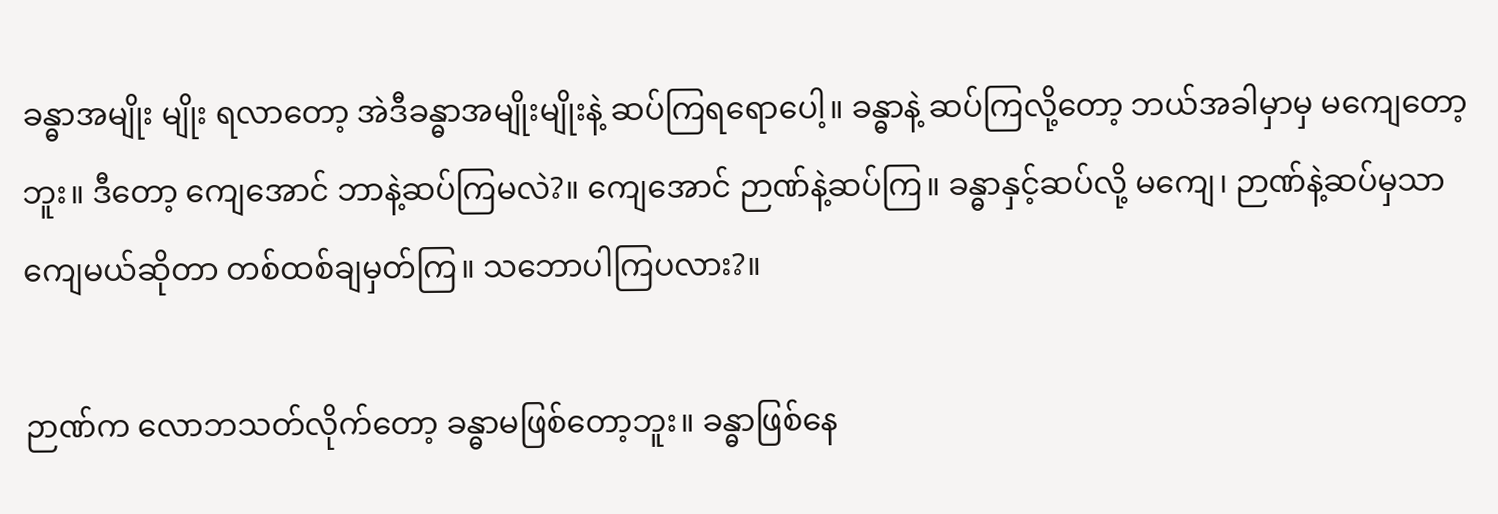ခန္ဓာအမျိုး မျိုး ရလာတော့ အဲဒီခန္ဓာအမျိုးမျိုးနဲ့ ဆပ်ကြရရောပေါ့။ ခန္ဓာနဲ့ ဆပ်ကြလို့တော့ ဘယ်အခါမှာမှ မကျေတော့ဘူး။ ဒီတော့ ကျေအောင် ဘာနဲ့ဆပ်ကြမလဲ?။ ကျေအောင် ဉာဏ်နဲ့ဆပ်ကြ။ ခန္ဓာနှင့်ဆပ်လို့ မကျေ၊ ဉာဏ်နဲ့ဆပ်မှသာ ကျေမယ်ဆိုတာ တစ်ထစ်ချမှတ်ကြ။ သဘောပါကြပလား?။

ဉာဏ်က လောဘသတ်လိုက်တော့ ခန္ဓာမဖြစ်တော့ဘူး။ ခန္ဓာဖြစ်နေ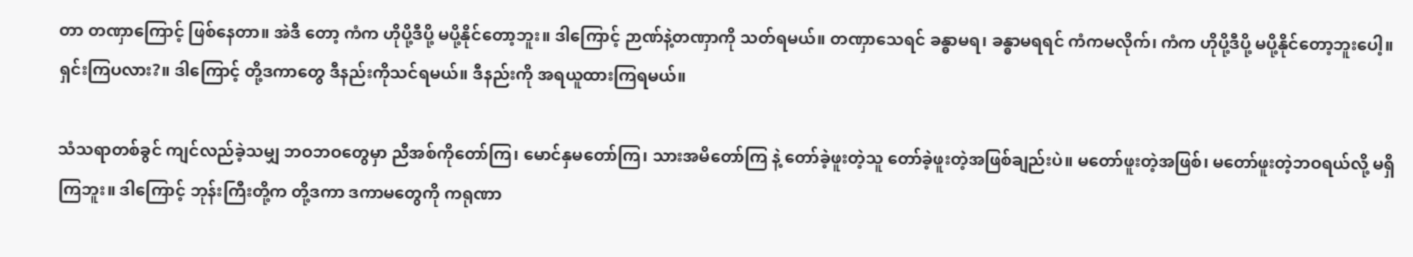တာ တဏှာကြောင့် ဖြစ်နေတာ။ အဲဒီ တော့ ကံက ဟိုပို့ဒီပို့ မပို့နိုင်တော့ဘူး။ ဒါကြောင့် ဉာဏ်နဲ့တဏှာကို သတ်ရမယ်။ တဏှာသေရင် ခန္ဓာမရ၊ ခန္ဓာမရရင် ကံကမလိုက်၊ ကံက ဟိုပို့ဒီပို့ မပို့နိုင်တော့ဘူးပေါ့။ ရှင်းကြပလား?။ ဒါကြောင့် တို့ဒကာတွေ ဒီနည်းကိုသင်ရမယ်။ ဒီနည်းကို အရယူထားကြရမယ်။

သံသရာတစ်ခွင် ကျင်လည်ခဲ့သမျှ ဘဝဘဝတွေမှာ ညီအစ်ကိုတော်ကြ၊ မောင်နှမတော်ကြ၊ သားအမိတော်ကြ နဲ့ တော်ခဲ့ဖူးတဲ့သူ တော်ခဲ့ဖူးတဲ့အဖြစ်ချည်းပဲ။ မတော်ဖူးတဲ့အဖြစ်၊ မတော်ဖူးတဲ့ဘဝရယ်လို့ မရှိကြဘူး။ ဒါကြောင့် ဘုန်းကြီးတို့က တို့ဒကာ ဒကာမတွေကို ကရုဏာ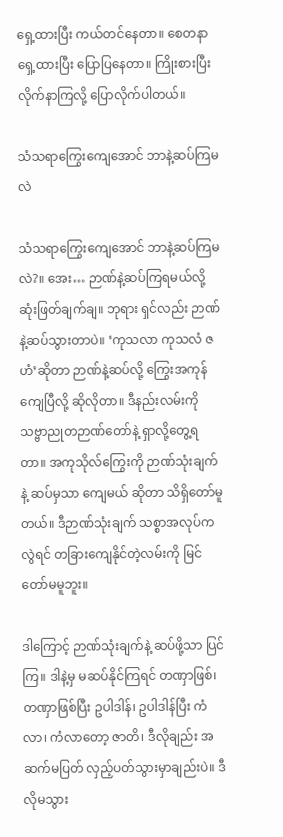ရှေ့ထားပြီး ကယ်တင်နေတာ။ စေတနာရှေ့ထားပြီး ပြောပြနေတာ။ ကြိုးစားပြီး လိုက်နာကြလို့ ပြောလိုက်ပါတယ်။

သံသရာကြွေးကျေအောင် ဘာနဲ့ဆပ်ကြမလဲ

သံသရာကြွေးကျေအောင် ဘာနဲ့ဆပ်ကြမလဲ?။ အေး… ဉာဏ်နဲ့ဆပ်ကြရမယ်လို့ ဆုံးဖြတ်ချက်ချ။ ဘုရား ရှင်လည်း ဉာဏ်နဲ့ဆပ်သွားတာပဲ။ ‘ကုသလာ ကုသလံ ဇဟံ’ဆိုတာ ဉာဏ်နဲ့ဆပ်လို့ ကြွေးအကုန်ကျေပြီလို့ ဆိုလိုတာ။ ဒီနည်းလမ်းကို သဗ္ဗာညုတဉာဏ်တော်နဲ့ ရှာလို့တွေ့ရတာ။ အကုသိုလ်ကြွေးကို ဉာဏ်သုံးချက်နဲ့ ဆပ်မှသာ ကျေမယ် ဆိုတာ သိရှိတော်မူတယ်။ ဒီဉာဏ်သုံးချက် သစ္စာအလုပ်ကလွဲရင် တခြားကျေနိုင်တဲ့လမ်းကို မြင်တော်မမူဘူး။

ဒါကြောင့် ဉာဏ်သုံးချက်နဲ့ ဆပ်ဖို့သာ ပြင်ကြ။ ဒါနဲ့မှ မဆပ်နိုင်ကြရင် တဏှာဖြစ်၊ တဏှာဖြစ်ပြီး ဥပါဒါန်၊ ဥပါဒါန်ပြီး ကံလာ၊ ကံလာတော့ ဇာတိ၊ ဒီလိုချည်း အဆက်မပြတ် လှည့်ပတ်သွားမှာချည်းပဲ။ ဒီလိုမသွား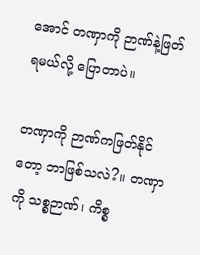အောင် တဏှာကို ဉာဏ်နဲ့ဖြတ်ရမယ်လို့ ပြောတာပဲ။

တဏှာကို ဉာဏ်ကဖြတ်နိုင်တော့ ဘာဖြစ်သလဲ?။ တဏှာကို သစ္စဉာဏ်၊ ကိစ္စ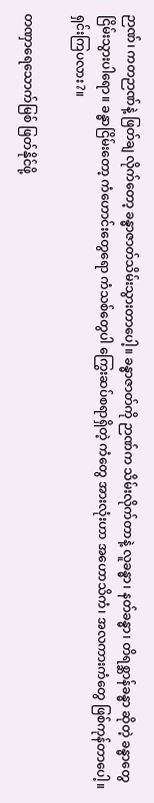ဉာဏ်၊ ကတဉာဏ်နဲ့ ဖြတ်ချ လိုက်တော့ ခန္ဓာဇာတ်သိမ်းသွားတာပေါ့။ ခန္ဓာဇာတ်ကို ဉာဏ်က သိမ်းလိုက်တာနဲ့ လူခန္ဓာ၊ နတ်ခန္ဓာ၊ တိရစ္ဆာန်ခန္ဓာ ဆိုတဲ့ ခန္ဓာတွေ ငြိမ်းသွားပါရော။ ခန္ဓာငြိမ်းတော့ ကံဟောင်းတွေရော ကံသစ်တွေပါ ကြွေးဆပ်စရာရှိတဲ့ ကံတွေ အားလုံးဟာ အဟောသိကံ၊ အလကားကံတွေ ဖြစ်ကုန်တာပေါ့။ ရှင်းကြပလား?။

တဏှာရေသောက်မြစ် ဖြတ်နိုင်ဖို့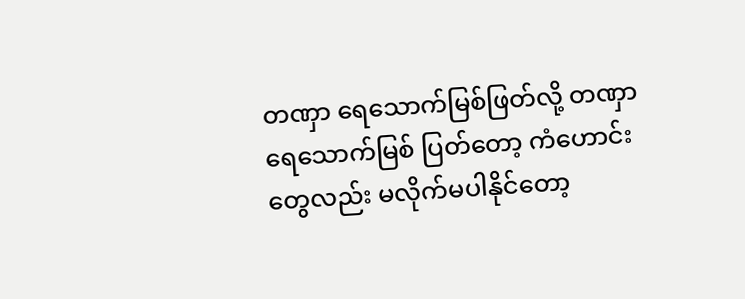တဏှာ ရေသောက်မြစ်ဖြတ်လို့ တဏှာရေသောက်မြစ် ပြတ်တော့ ကံဟောင်းတွေလည်း မလိုက်မပါနိုင်တော့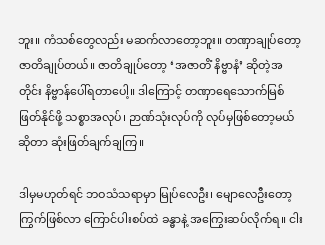ဘူး။ ကံသစ်တွေလည်း မဆက်လာတော့ဘူး။ တဏှာချုပ်တော့ ဇာတိချုပ်တယ်။ ဇာတိချုပ်တော့ ‘အဇာတိံ နိဗ္ဗာနံ’ ဆိုတဲ့အတိုင်း နိဗ္ဗာန်ပေါ်ရတာပေါ့။ ဒါကြောင့် တဏှာရေသောက်မြစ် ဖြတ်နိုင်ဖို့ သစ္စာအလုပ်၊ ဉာဏ်သုံးလုပ်ကို လုပ်မှဖြစ်တော့မယ်ဆိုတာ ဆုံးဖြတ်ချက်ချကြ။

ဒါမှမဟုတ်ရင် ဘဝသံသရာမှာ မြုပ်လေဦး၊ မျောလေဦးတော့ ကြွက်ဖြစ်လာ ကြောင်ပါးစပ်ထဲ ခန္ဓာနဲ့ အကြွေးဆပ်လိုက်ရ။ ငါး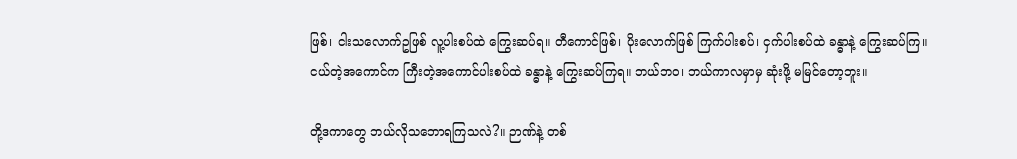ဖြစ်၊ ငါးသလောက်ဥဖြစ် လူ့ပါးစပ်ထဲ ကြွေးဆပ်ရ။ တီကောင်ဖြစ်၊ ပိုးလောက်ဖြစ် ကြက်ပါးစပ်၊ ငှက်ပါးစပ်ထဲ ခန္ဓာနဲ့ ကြွေးဆပ်ကြ။ ငယ်တဲ့အကောင်က ကြီးတဲ့အကောင်ပါးစပ်ထဲ ခန္ဓာနဲ့ ကြွေးဆပ်ကြရ။ ဘယ်ဘဝ၊ ဘယ်ကာလမှာမှ ဆုံးဖို့ မမြင်တော့ဘူး။

တို့ဒကာတွေ ဘယ်လိုသဘောရကြသလဲ?။ ဉာဏ်နဲ့ တစ်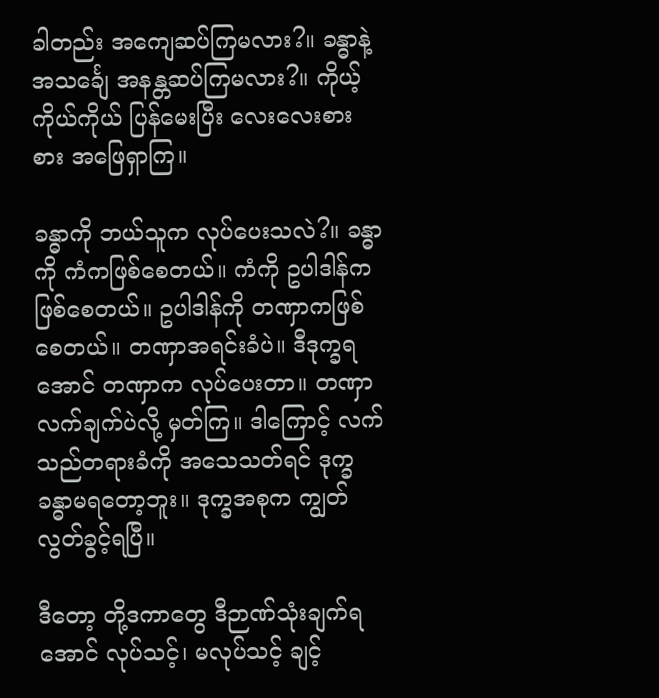ခါတည်း အကျေဆပ်ကြမလား?။ ခန္ဓာနဲ့ အသင်္ချေ အနန္တဆပ်ကြမလား?။ ကိုယ့်ကိုယ်ကိုယ် ပြန်မေးပြီး လေးလေးစားစား အဖြေရှာကြ။

ခန္ဓာကို ဘယ်သူက လုပ်ပေးသလဲ?။ ခန္ဓာကို ကံကဖြစ်စေတယ်။ ကံကို ဥပါဒါန်က ဖြစ်စေတယ်။ ဥပါဒါန်ကို တဏှာကဖြစ်စေတယ်။ တဏှာအရင်းခံပဲ။ ဒီဒုက္ခရအောင် တဏှာက လုပ်ပေးတာ။ တဏှာလက်ချက်ပဲလို့ မှတ်ကြ။ ဒါကြောင့် လက်သည်တရားခံကို အသေသတ်ရင် ဒုက္ခခန္ဓာမရတော့ဘူး။ ဒုက္ခအစုက ကျွတ်လွတ်ခွင့်ရပြီ။

ဒီတော့ တို့ဒကာတွေ ဒီဉာဏ်သုံးချက်ရအောင် လုပ်သင့်၊ မလုပ်သင့် ချင့်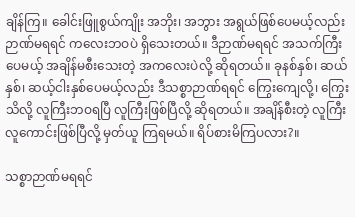ချိန်ကြ။ ခေါင်းဖြူစွယ်ကျိုး အဘိုး၊ အဘွား အရွယ်ဖြစ်ပေမယ့်လည်း ဉာဏ်မရရင် ကလေးဘဝပဲ ရှိသေးတယ်။ ဒီဉာဏ်မရရင် အသက်ကြီးပေမယ့် အချိန်မစီးသေးတဲ့ အကလေးပဲလို့ ဆိုရတယ်။ ခုနစ်နှစ်၊ ဆယ်နှစ်၊ ဆယ့်ငါးနှစ်ပေမယ့်လည်း ဒီသစ္စာဉာဏ်ရရင် ကြွေးကျေလို့၊ ကြွေးသိလို့ လူကြီးဘဝရပြီ လူကြီးဖြစ်ပြီလို့ ဆိုရတယ်။ အချိန်စီးတဲ့ လူကြီးလူကောင်းဖြစ်ပြီလို့ မှတ်ယူ ကြရမယ်။ ရိပ်စားမိကြပလား?။

သစ္စာဉာဏ်မရရင်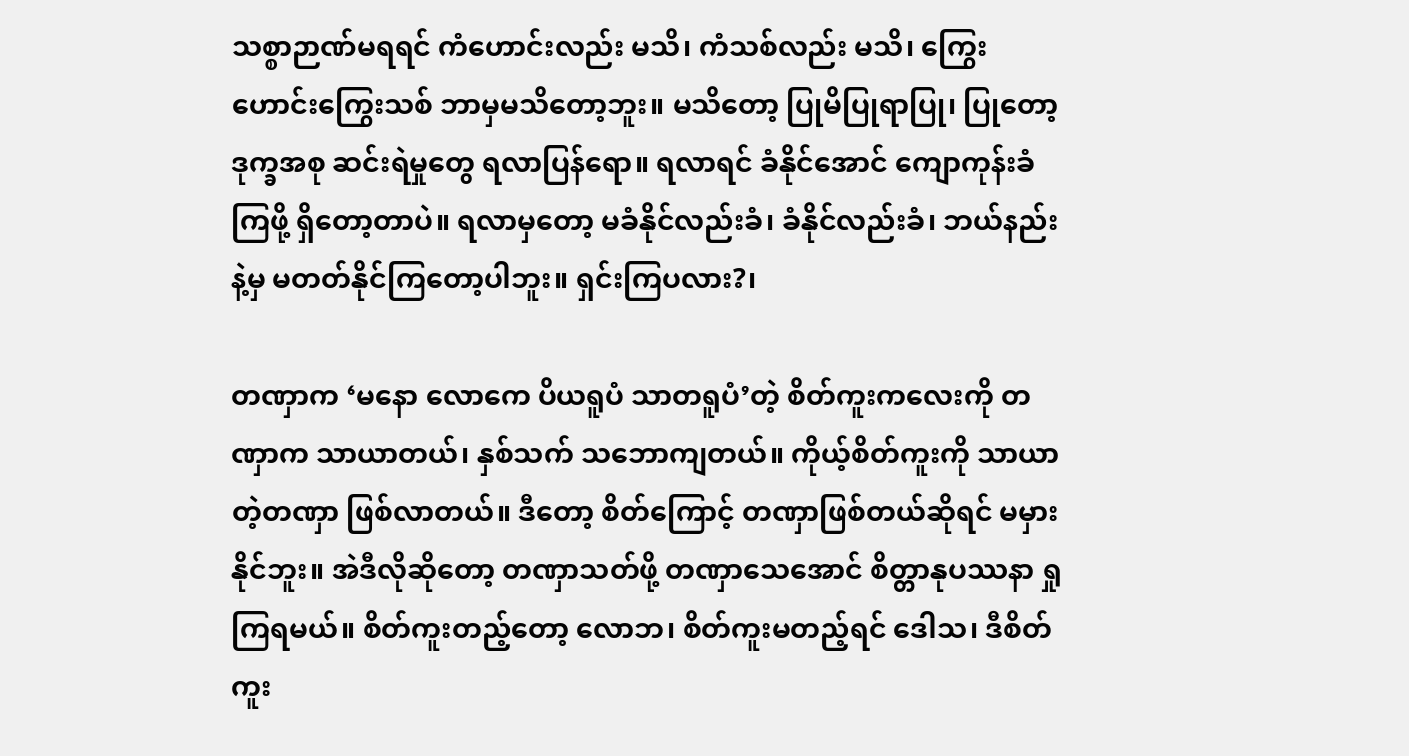သစ္စာဉာဏ်မရရင် ကံဟောင်းလည်း မသိ၊ ကံသစ်လည်း မသိ၊ ကြွေးဟောင်းကြွေးသစ် ဘာမှမသိတော့ဘူး။ မသိတော့ ပြုမိပြုရာပြု၊ ပြုတော့ ဒုက္ခအစု ဆင်းရဲမှုတွေ ရလာပြန်ရော။ ရလာရင် ခံနိုင်အောင် ကျောကုန်းခံကြဖို့ ရှိတော့တာပဲ။ ရလာမှတော့ မခံနိုင်လည်းခံ၊ ခံနိုင်လည်းခံ၊ ဘယ်နည်းနဲ့မှ မတတ်နိုင်ကြတော့ပါဘူး။ ရှင်းကြပလား?၊

တဏှာက ‘မနော လောကေ ပိယရူပံ သာတရူပံ’တဲ့ စိတ်ကူးကလေးကို တဏှာက သာယာတယ်၊ နှစ်သက် သဘောကျတယ်။ ကိုယ့်စိတ်ကူးကို သာယာတဲ့တဏှာ ဖြစ်လာတယ်။ ဒီတော့ စိတ်ကြောင့် တဏှာဖြစ်တယ်ဆိုရင် မမှားနိုင်ဘူး။ အဲဒီလိုဆိုတော့ တဏှာသတ်ဖို့ တဏှာသေအောင် စိတ္တာနုပဿနာ ရှုကြရမယ်။ စိတ်ကူးတည့်တော့ လောဘ၊ စိတ်ကူးမတည့်ရင် ဒေါသ၊ ဒီစိတ်ကူး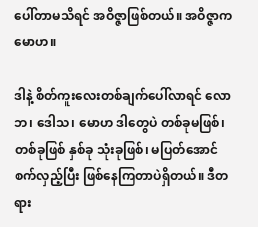ပေါ်တာမသိရင် အဝိဇ္ဇာဖြစ်တယ်။ အဝိဇ္ဇာက မောဟ။

ဒါနဲ့ စိတ်ကူးလေးတစ်ချက်ပေါ်လာရင် လောဘ၊ ဒေါသ၊ မောဟ ဒါတွေပဲ တစ်ခုမဖြစ်၊ တစ်ခုဖြစ် နှစ်ခု သုံးခုဖြစ်၊ မပြတ်အောင် စက်လှည့်ပြီး ဖြစ်နေကြတာပဲရှိတယ်။ ဒီတရား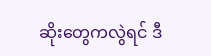ဆိုးတွေကလွဲရင် ဒီ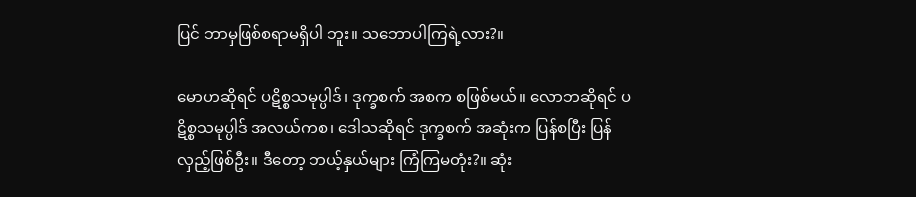ပြင် ဘာမှဖြစ်စရာမရှိပါ ဘူး။ သဘောပါကြရဲ့လား?။

မောဟဆိုရင် ပဋိစ္စသမုပ္ပါဒ်၊ ဒုက္ခစက် အစက စဖြစ်မယ်။ လောဘဆိုရင် ပဋိစ္စသမုပ္ပါဒ် အလယ်ကစ၊ ဒေါသဆိုရင် ဒုက္ခစက် အဆုံးက ပြန်စပြီး ပြန်လှည့်ဖြစ်ဦး။ ဒီတော့ ဘယ့်နှယ်များ ကြံကြမတုံး?။ ဆုံး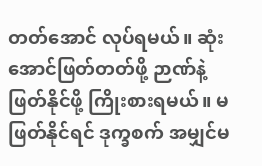တတ်အောင် လုပ်ရမယ်။ ဆုံးအောင်ဖြတ်တတ်ဖို့ ဉာဏ်နဲ့ ဖြတ်နိုင်ဖို့ ကြိုးစားရမယ်။ မဖြတ်နိုင်ရင် ဒုက္ခစက် အမျှင်မ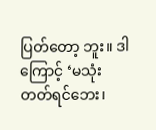ပြတ်တော့ ဘူး။ ဒါကြောင့် ‘မသုံးတတ်ရင်ဘေး၊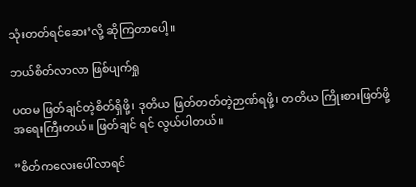သုံးတတ်ရင်ဆေး’လို့ ဆိုကြတာပေါ့။

ဘယ်စိတ်လာလာ ဖြစ်ပျက်ရှု

ပထမ ဖြတ်ချင်တဲ့စိတ်ရှိဖို့၊ ဒုတိယ ဖြတ်တတ်တဲ့ဉာဏ်ရဖို့၊ တတိယ ကြိုးစားဖြတ်ဖို့ အရေးကြီးတယ်။ ဖြတ်ချင် ရင် လွယ်ပါတယ်။

”စိတ်ကလေးပေါ်လာရင်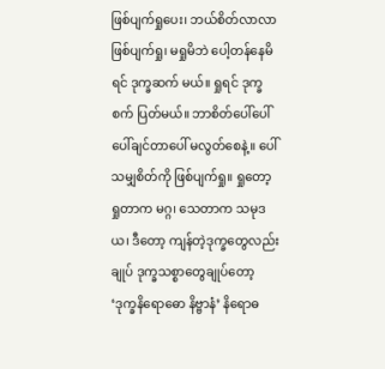ဖြစ်ပျက်ရှုပေး၊ ဘယ်စိတ်လာလာ ဖြစ်ပျက်ရှု၊ မရှုမိဘဲ ပေါ့တန်နေမိရင် ဒုက္ခဆက် မယ်။ ရှုရင် ဒုက္ခစက် ပြတ်မယ်။ ဘာစိတ်ပေါ်ပေါ် ပေါ်ချင်တာပေါ် မလွတ်စေနဲ့။ ပေါ်သမျှစိတ်ကို ဖြစ်ပျက်ရှု။ ရှုတော့ ရှုတာက မဂ္ဂ၊ သေတာက သမုဒယ၊ ဒီတော့ ကျန်တဲ့ဒုက္ခတွေလည်းချုပ် ဒုက္ခသစ္စာတွေချုပ်တော့ ‘ဒုက္ခနိရောဓော နိဗ္ဗာနံ’ နိရောဓ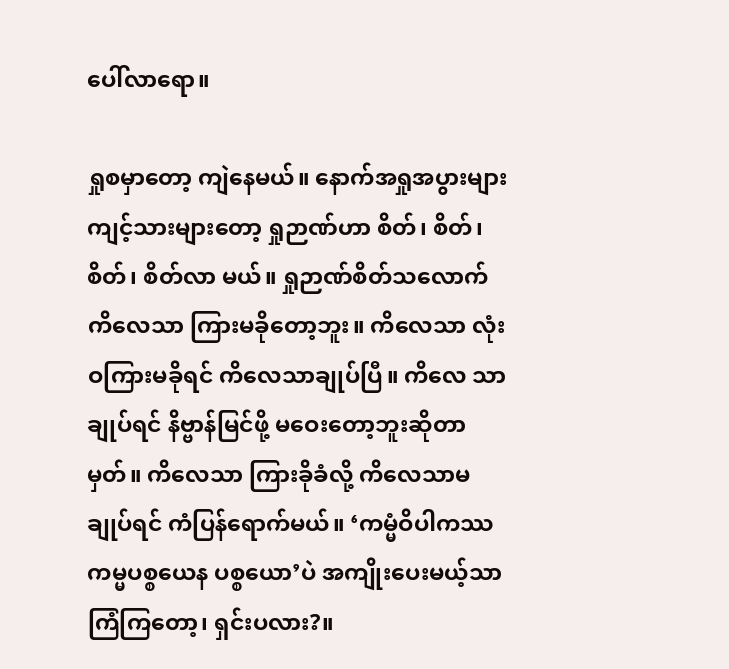ပေါ်လာရော။

ရှုစမှာတော့ ကျဲနေမယ်။ နောက်အရှုအပွားများ ကျင့်သားများတော့ ရှုဉာဏ်ဟာ စိတ်၊ စိတ်၊ စိတ်၊ စိတ်လာ မယ်။ ရှုဉာဏ်စိတ်သလောက် ကိလေသာ ကြားမခိုတော့ဘူး။ ကိလေသာ လုံးဝကြားမခိုရင် ကိလေသာချုပ်ပြီ။ ကိလေ သာချုပ်ရင် နိဗ္ဗာန်မြင်ဖို့ မဝေးတော့ဘူးဆိုတာမှတ်။ ကိလေသာ ကြားခိုခံလို့ ကိလေသာမချုပ်ရင် ကံပြန်ရောက်မယ်။ ‘ကမ္မံဝိပါကဿ ကမ္မပစ္စယေန ပစ္စယော’ပဲ အကျိုးပေးမယ့်သာ ကြံကြတော့၊ ရှင်းပလား?။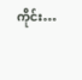ကိုင်း…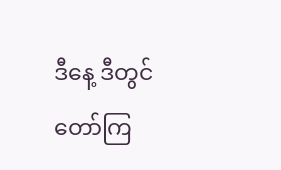ဒီနေ့ ဒီတွင် တော်ကြ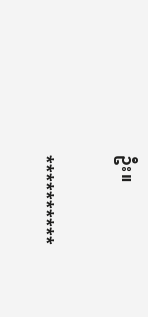ဦး။

**********